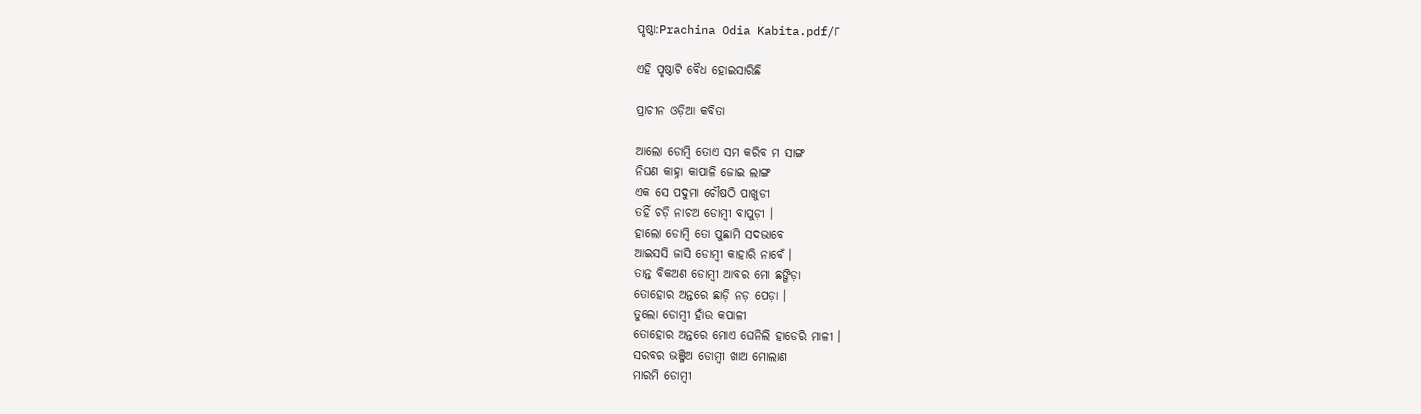ପୃଷ୍ଠା:Prachina Odia Kabita.pdf/୮

ଏହି ପୃଷ୍ଠାଟି ବୈଧ ହୋଇସାରିଛି

ପ୍ରାଚୀନ ଓଡ଼ିଆ କବିତା

ଆଲୋ ଡୋମ୍ବି ତୋଏ ସମ କରିବ ମ ସାଙ୍ଗ
ନିଘଣ କାହ୍ନା କାପାଳି ଜୋଇ ଲାଙ୍ଗ
ଏକ ସେ ପଦୁମା ଚୌଷଠି ପାଖୁଡୀ
ତ‌ହିଁ ଚଡ଼ି ନାଚଅ ଡୋମ୍ବୀ ବାପୁଡ଼ୀ ।
ହାଲୋ ଡୋମ୍ବି ତୋ ପୁଛାମି ସଦଭାବେ
ଆଇସସି ଜାସି ଡୋମ୍ବୀ କାହାରି ନାବେଁ ।
ତାନ୍ତ ବିକଅଣ ଡୋମ୍ବୀ ଆବର ମୋ ଛଙ୍ଗିଡ଼ା
ତୋହୋର ଅନ୍ତରେ ଛାଡ଼ି ନ‌ଡ଼ ପେଡ଼ା ।
ତୁଲୋ ଡୋମ୍ବୀ ହାଁଉ କପାଳୀ
ତୋହୋର ଅନ୍ତରେ ମୋଏ ଘେନିଲି ହାଡେରି ମାଳୀ ।
ସରବର ଭଞ୍ଜିଅ ଡୋମ୍ବୀ ଖାଅ ମୋଲାଣ
ମାରମି ଡୋମ୍ବୀ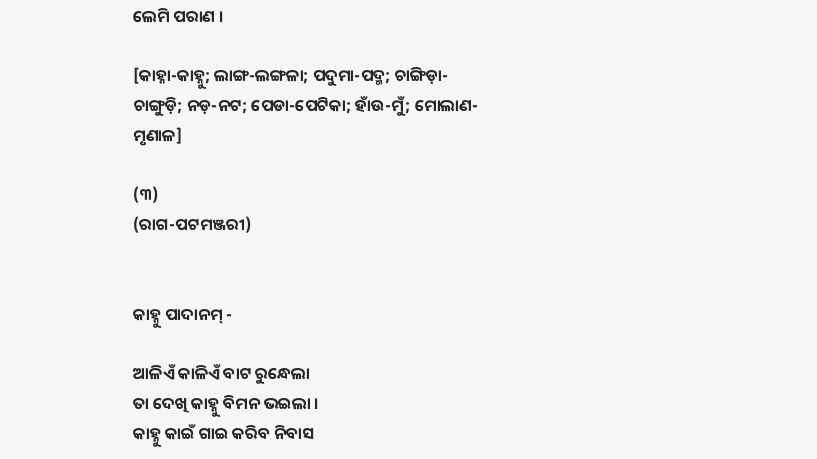ଲେମି ପରାଣ ।

[କାହ୍ନା-କାହ୍ନୁ; ଲାଙ୍ଗ-ଲଙ୍ଗଳା; ପଦୁମା-ପଦ୍ମ; ଚାଙ୍ଗିଡ଼ା-ଚାଙ୍ଗୁଡ଼ି; ନଡ଼-ନଟ; ପେଡା-ପେଟିକା; ହାଁଉ-ମୁଁ; ମୋଲାଣ-ମୃଣାଳ]

(୩)
(ରାଗ-ପଟମଞ୍ଜରୀ)


କାହ୍ନୁ ପାଦାନମ୍ -

ଆଳିଏଁ କାଳିଏଁ ବାଟ ରୁନ୍ଧେଲା
ତା ଦେଖି କାହ୍ନୁ ବିମନ ଭଇଲା ।
କାହ୍ନୁ କାଇଁ ଗାଇ କରିବ ନିବାସ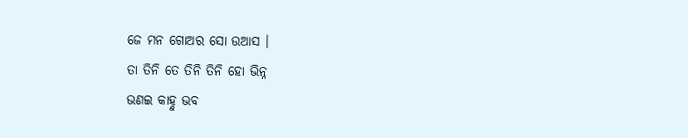ଜେ ମନ ଗୋଅର ସୋ ଉଆସ ।
ତା ତିନି ତେ ତିନି ତିନି ହୋ ଭିନ୍ନ
ଭଣଇ କାହ୍ନୁ ଭବ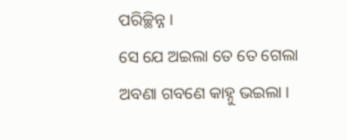ପରିଚ୍ଛିନ୍ନ ।
ସେ ଯେ ଅଇଲା ତେ ତେ ଗେଲା
ଅବଣା ଗବଣେ କାହ୍ନୁ ଭଇଲା ।